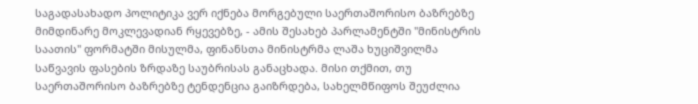საგადასახადო პოლიტიკა ვერ იქნება მორგებული საერთაშორისო ბაზრებზე მიმდინარე მოკლევადიან რყევებზე, - ამის შესახებ პარლამენტში "მინისტრის საათის" ფორმატში მისულმა, ფინანსთა მინისტრმა ლაშა ხუციშვილმა საწვავის ფასების ზრდაზე საუბრისას განაცხადა. მისი თქმით, თუ საერთაშორისო ბაზრებზე ტენდენცია გაიზრდება, სახელმწიფოს შეუძლია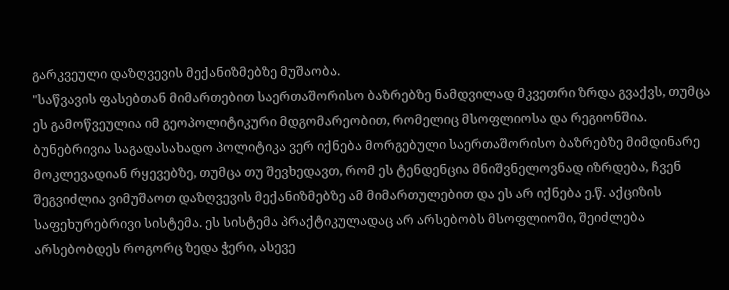გარკვეული დაზღვევის მექანიზმებზე მუშაობა.
"საწვავის ფასებთან მიმართებით საერთაშორისო ბაზრებზე ნამდვილად მკვეთრი ზრდა გვაქვს, თუმცა ეს გამოწვეულია იმ გეოპოლიტიკური მდგომარეობით, რომელიც მსოფლიოსა და რეგიონშია. ბუნებრივია საგადასახადო პოლიტიკა ვერ იქნება მორგებული საერთაშორისო ბაზრებზე მიმდინარე მოკლევადიან რყევებზე, თუმცა თუ შევხედავთ, რომ ეს ტენდენცია მნიშვნელოვნად იზრდება, ჩვენ შეგვიძლია ვიმუშაოთ დაზღვევის მექანიზმებზე ამ მიმართულებით და ეს არ იქნება ე.წ. აქციზის საფეხურებრივი სისტემა. ეს სისტემა პრაქტიკულადაც არ არსებობს მსოფლიოში, შეიძლება არსებობდეს როგორც ზედა ჭერი, ასევე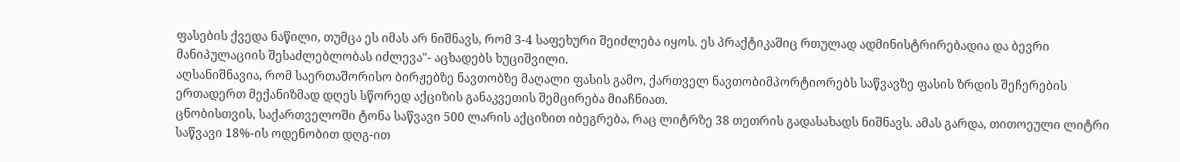ფასების ქვედა ნაწილი, თუმცა ეს იმას არ ნიშნავს, რომ 3-4 საფეხური შეიძლება იყოს. ეს პრაქტიკაშიც რთულად ადმინისტრირებადია და ბევრი მანიპულაციის შესაძლებლობას იძლევა"- აცხადებს ხუციშვილი.
აღსანიშნავია, რომ საერთაშორისო ბირჟებზე ნავთობზე მაღალი ფასის გამო, ქართველ ნავთობიმპორტიორებს საწვავზე ფასის ზრდის შეჩერების ერთადერთ მექანიზმად დღეს სწორედ აქციზის განაკვეთის შემცირება მიაჩნიათ.
ცნობისთვის, საქართველოში ტონა საწვავი 500 ლარის აქციზით იბეგრება, რაც ლიტრზე 38 თეთრის გადასახადს ნიშნავს. ამას გარდა, თითოეული ლიტრი საწვავი 18%-ის ოდენობით დღგ-ით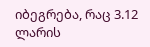იბეგრება, რაც 3.12 ლარის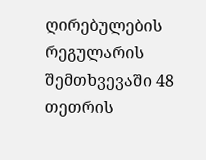ღირებულების რეგულარის შემთხვევაში 48 თეთრის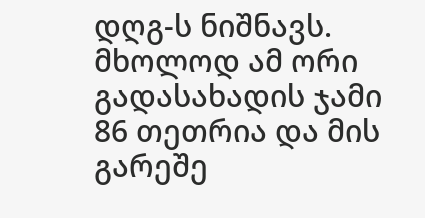დღგ-ს ნიშნავს. მხოლოდ ამ ორი გადასახადის ჯამი 86 თეთრია და მის გარეშე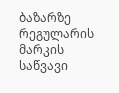ბაზარზე რეგულარის მარკის საწვავი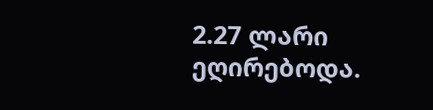2.27 ლარი ეღირებოდა.